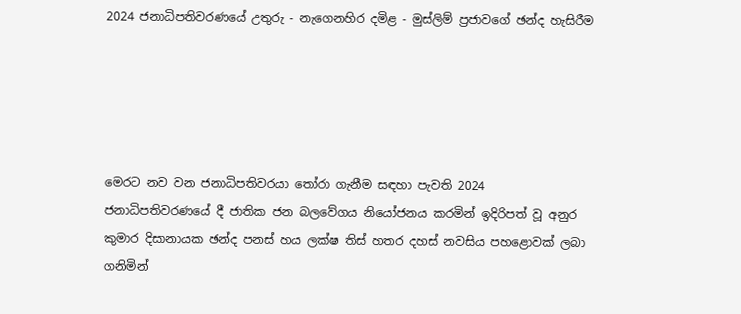2024 ජනාධිපතිවරණයේ උතුරු - නැගෙනහිර දමිළ - මුස්ලිම් ප්‍රජාවගේ ඡන්ද හැසිරීම





මෙරට නව වන ජනාධිපතිවරයා තෝරා ගැනීම සඳහා පැවති 2024 ජනාධිපතිවරණයේ දී ජාතික ජන බලවේගය නියෝජනය කරමින් ඉදිරිපත් වූ අනුර කුමාර දිසානායක ඡන්ද පනස් හය ලක්ෂ තිස් හතර දහස් නවසිය පහළොවක් ලබා ගනිමින්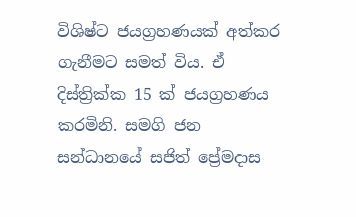විශිෂ්ට ජයග්‍රහණයක් අත්කර ගැනීමට සමත් විය. ඒ දිස්ත්‍රික්ක 15 ක් ජයග්‍රහණය කරමිනි. සමගි ජන සන්ධානයේ සජිත් ප්‍රේමදාස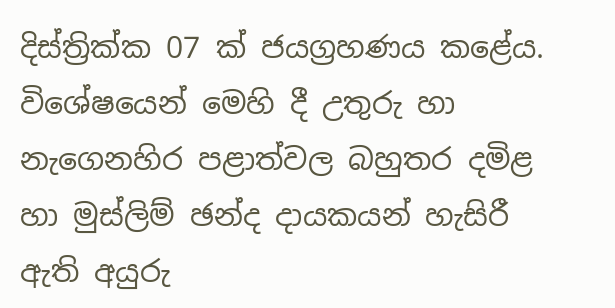දිස්ත්‍රික්ක 07 ක් ජයග්‍රහණය කළේය. විශේෂයෙන් මෙහි දී උතුරු හා නැගෙනහිර පළාත්වල බහුතර දමිළ හා මුස්ලිම් ඡන්ද දායකයන් හැසිරී ඇති අයුරු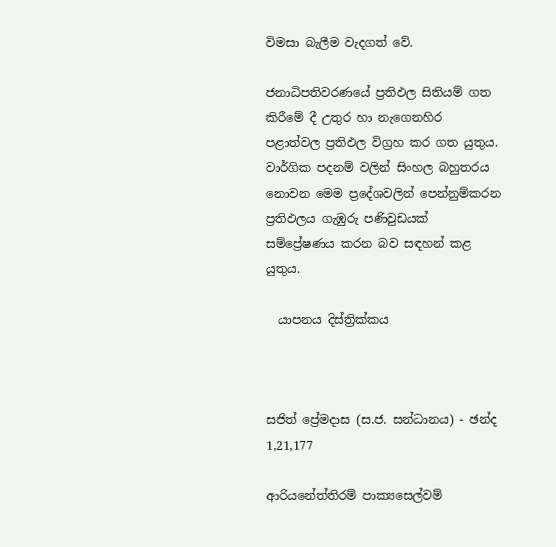විමසා බැලීම වැදගත් වේ.

ජනාධිපතිවරණයේ ප්‍රතිඵල සිතියම් ගත කිරීමේ දී උතුර හා නැගෙනහිර පළාත්වල ප්‍රතිඵල විග්‍රහ කර ගත යුතුය. වාර්ගික පදනම් වලින් සිංහල බහුතරය නොවන මෙම ප්‍රදේශවලින් පෙන්නුම්කරන ප්‍රතිඵලය ගැඹුරු පණිවුඩයක් සම්ප්‍රේෂණය කරන බව සඳහන් කළ යුතුය.

  යාපනය දිස්ත්‍රික්කය



සජිත් ප්‍රේමදාස (ස.ජ. සන්ධානය) - ඡන්ද 1,21,177

ආරියනේත්තිරම් පාක්‍යසෙල්වම්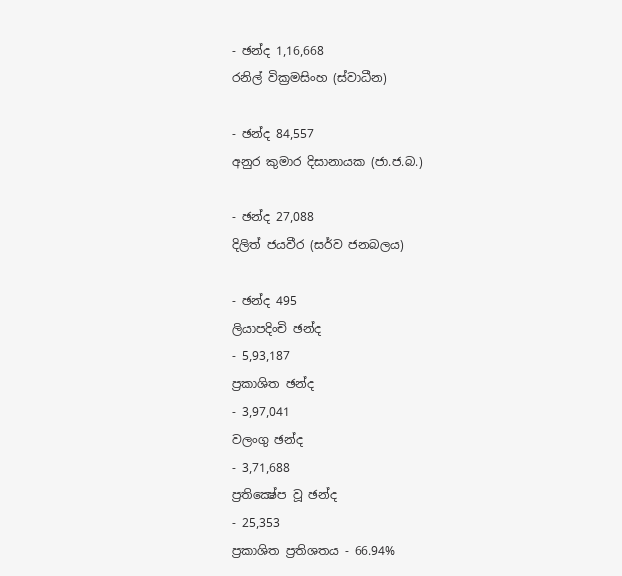- ඡන්ද 1,16,668
රනිල් වික්‍රමසිංහ (ස්වාධීන)

- ඡන්ද 84,557
අනුර කුමාර දිසානායක (ජා.ජ.බ.)

- ඡන්ද 27,088
දිලිත් ජයවීර (සර්ව ජනබලය)

- ඡන්ද 495
ලියාපදිංචි ඡන්ද
- 5,93,187
ප්‍රකාශිත ඡන්ද
- 3,97,041
වලංගු ඡන්ද
- 3,71,688
ප්‍රතික්‍ෂේප වූ ඡන්ද
- 25,353
ප්‍රකාශිත ප්‍රතිශතය - 66.94%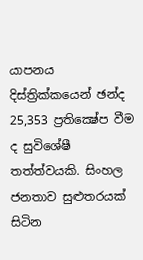යාපනය දිස්ත්‍රික්කයෙන් ඡන්ද 25,353 ප්‍රතික්‍ෂේප වීම ද සුවිශේෂී තත්ත්වයකි. සිංහල ජනතාව සුළුතරයක් සිටින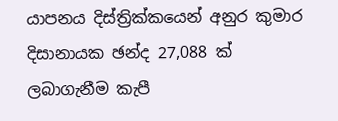යාපනය දිස්ත්‍රික්කයෙන් අනුර කුමාර දිසානායක ඡන්ද 27,088 ක් ලබාගැනීම කැපී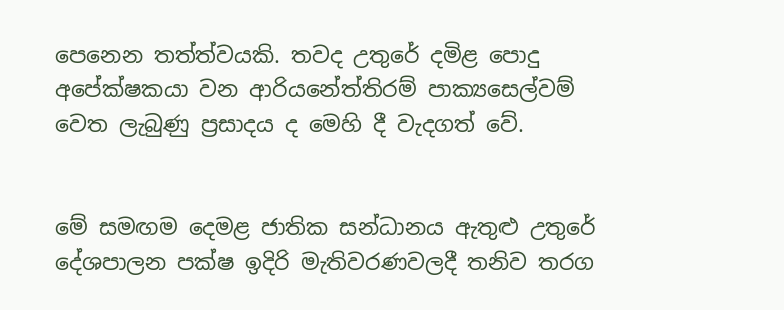පෙනෙන තත්ත්වයකි. තවද උතුරේ දමිළ පොදු අපේක්ෂකයා වන ආරියනේත්තිරම් පාක්‍යසෙල්වම් වෙත ලැබුණු ප්‍රසාදය ද මෙහි දී වැදගත් වේ.


මේ සමඟම දෙමළ ජාතික සන්ධානය ඇතුළු උතුරේ දේශපාලන පක්ෂ ඉදිරි මැතිවරණවලදී තනිව තරග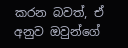කරන බවත්, ඒ අනුව ඔවුන්ගේ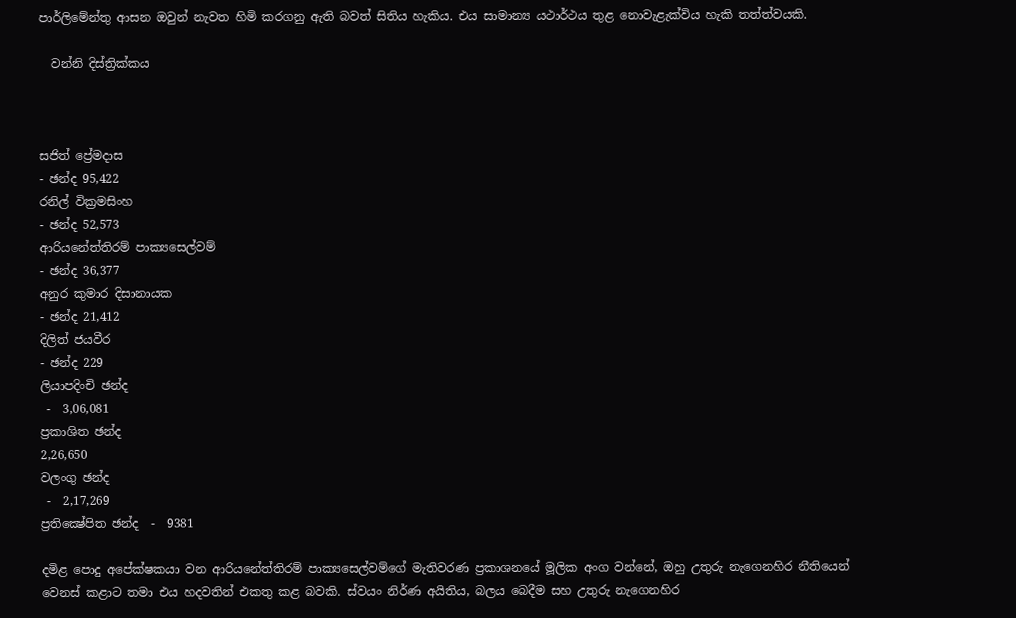පාර්ලිමේන්තු ආසන ඔවුන් නැවත හිමි කරගනු ඇති බවත් සිතිය හැකිය. එය සාමාන්‍ය යථාර්ථය තුළ නොවැළැක්විය හැකි තත්ත්වයකි.

  වන්නි දිස්ත්‍රික්කය



සජිත් ප්‍රේමදාස
- ඡන්ද 95,422
රනිල් වික්‍රමසිංහ
- ඡන්ද 52,573
ආරියනේත්තිරම් පාක්‍යසෙල්වම්
- ඡන්ද 36,377
අනුර කුමාර දිසානායක
- ඡන්ද 21,412
දිලිත් ජයවීර
- ඡන්ද 229
ලියාපදිංචි ඡන්ද
 -  3,06,081
ප්‍රකාශිත ඡන්ද
2,26,650
වලංගු ඡන්ද
 -  2,17,269
ප්‍රතික්‍ෂේපිත ඡන්ද  -  9381

දමිළ පොදු අපේක්ෂකයා වන ආරියනේත්තිරම් පාක්‍යසෙල්වම්ගේ මැතිවරණ ප්‍රකාශනයේ මූලික අංග වන්නේ, ඔහු උතුරු නැගෙනහිර නීතියෙන් වෙනස් කළාට තමා එය හදවතින් එකතු කළ බවකි. ස්වයං නිර්ණ අයිතිය, බලය බෙදීම සහ උතුරු නැගෙනහිර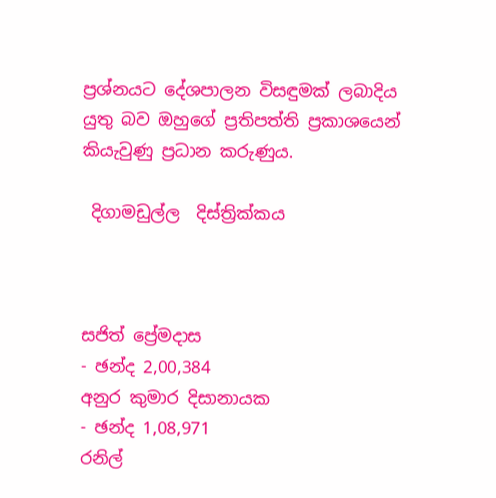ප්‍රශ්නයට දේශපාලන විසඳුමක් ලබාදිය යුතු බව ඔහුගේ ප්‍රතිපත්ති ප්‍රකාශයෙන් කියැවුණු ප්‍රධාන කරුණුය.

 දිගාමඩුල්ල  දිස්ත්‍රික්කය



සජිත් ප්‍රේමදාස
- ඡන්ද 2,00,384
අනුර කුමාර දිසානායක
- ඡන්ද 1,08,971
රනිල්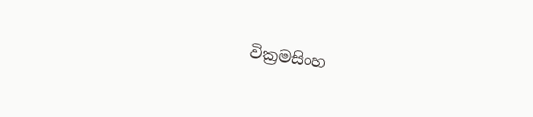වික්‍රමසිංහ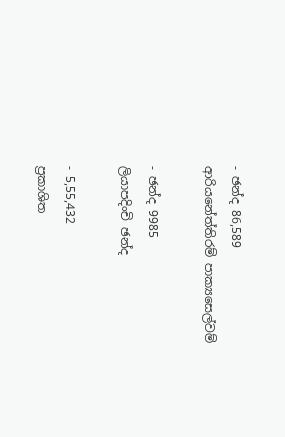- ඡන්ද 86,589
ආරියනේත්තිරම් පාක්‍යසෙල්වම්

- ඡන්ද 9985
ලියාපදිංචි ඡන්ද

- 5,55,432
ප්‍රකාශිත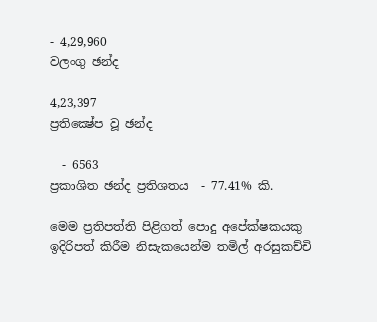- 4,29,960
වලංගු ඡන්ද

4,23,397
ප්‍රතික්‍ෂේප වූ ඡන්ද

  - 6563
ප්‍රකාශිත ඡන්ද ප්‍රතිශතය  - 77.41% කි.

මෙම ප්‍රතිපත්ති පිළිගත් පොදු අපේක්ෂකයකු ඉදිරිපත් කිරීම නිසැකයෙන්ම තමිල් අරසුකච්චි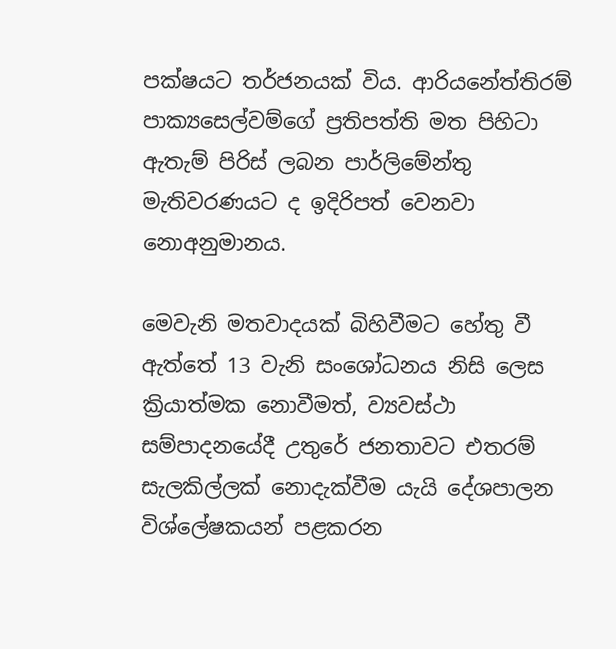පක්ෂයට තර්ජනයක් විය. ආරියනේත්තිරම් පාක්‍යසෙල්වම්ගේ ප්‍රතිපත්ති මත පිහිටා ඇතැම් පිරිස් ලබන පාර්ලිමේන්තු මැතිවරණයට ද ඉදිරිපත් වෙනවා නොඅනුමානය.

මෙවැනි මතවාදයක් බිහිවීමට හේතු වී ඇත්තේ 13 වැනි සංශෝධනය නිසි ලෙස ක්‍රියාත්මක නොවීමත්, ව්‍යවස්ථා සම්පාදනයේදී උතුරේ ජනතාවට එතරම් සැලකිල්ලක් නොදැක්වීම යැයි දේශපාලන විශ්ලේෂකයන් පළකරන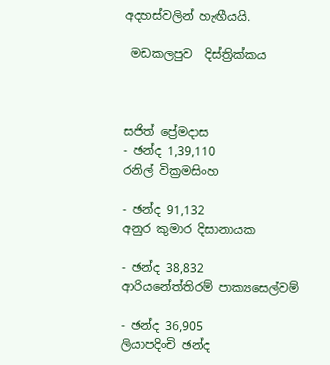අදහස්වලින් හැඟීයයි.

 මඩකලපුව  දිස්ත්‍රික්කය



සජිත් ප්‍රේමදාස
- ඡන්ද 1,39,110
රනිල් වික්‍රමසිංහ

- ඡන්ද 91,132
අනුර කුමාර දිසානායක

- ඡන්ද 38,832
ආරියනේත්තිරම් පාක්‍යසෙල්වම්

- ඡන්ද 36,905
ලියාපදිංචි ඡන්ද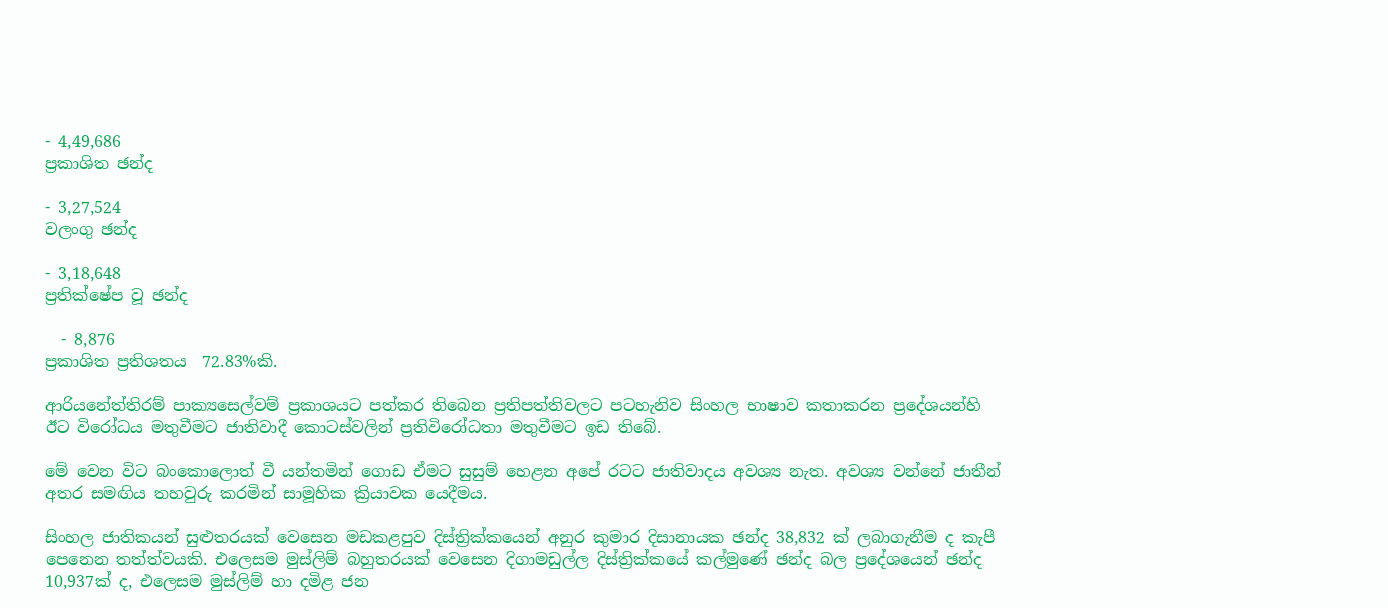- 4,49,686
ප්‍රකාශිත ඡන්ද

- 3,27,524
වලංගු ඡන්ද

- 3,18,648
ප්‍රතික්ෂේප වූ ඡන්ද

  - 8,876
ප්‍රකාශිත ප්‍රතිශතය  72.83%කි.

ආරියනේත්තිරම් පාක්‍යසෙල්වම් ප්‍රකාශයට පත්කර තිබෙන ප්‍රතිපත්තිවලට පටහැනිව සිංහල භාෂාව කතාකරන ප්‍රදේශයන්හි ඊට විරෝධය මතුවීමට ජාතිවාදී කොටස්වලින් ප්‍රතිවිරෝධතා මතුවීමට ඉඩ තිබේ.

මේ වෙන විට බංකොලොත් වී යන්තමින් ගොඩ ඒමට සුසුම් හෙළන අපේ රටට ජාතිවාදය අවශ්‍ය නැත. අවශ්‍ය වන්නේ ජාතීන් අතර සමඟිය තහවුරු කරමින් සාමූහික ක්‍රියාවක යෙදීමය.

සිංහල ජාතිකයන් සුළුතරයක් වෙසෙන මඩකළපුව දිස්ත්‍රික්කයෙන් අනුර කුමාර දිසානායක ඡන්ද 38,832 ක් ලබාගැනීම ද කැපී පෙනෙන තත්ත්වයකි. එලෙසම මුස්ලිම් බහුතරයක් වෙසෙන දිගාමඩුල්ල දිස්ත්‍රික්කයේ කල්මුණේ ඡන්ද බල ප්‍රදේශයෙන් ඡන්ද 10,937ක් ද, එලෙසම මුස්ලිම් හා දමිළ ජන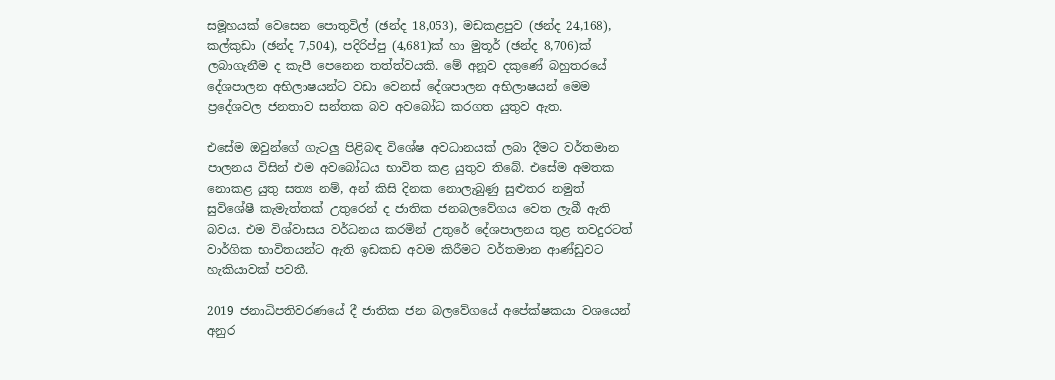සමූහයක් වෙසෙන පොතුවිල් (ඡන්ද 18,053), මඩකළපුව (ඡන්ද 24,168), කල්කුඩා (ඡන්ද 7,504), පදිරිප්පු (4,681)ක් හා මුතූර් (ඡන්ද 8,706)ක් ලබාගැනීම ද කැපී පෙනෙන තත්ත්වයකි. මේ අනූව දකුණේ බහුතරයේ දේශපාලන අභිලාෂයන්ට වඩා වෙනස් දේශපාලන අභිලාෂයන් මෙම ප්‍රදේශවල ජනතාව සන්තක බව අවබෝධ කරගත යුතුව ඇත.

එසේම ඔවුන්ගේ ගැටලු‍ පිළිබඳ විශේෂ අවධානයක් ලබා දීමට වර්තමාන පාලනය විසින් එම අවබෝධය භාවිත කළ යුතුව තිබේ. එසේම අමතක නොකළ යුතු සත්‍ය නම්, අන් කිසි දිනක නොලැබුණු සුළුතර නමුත් සුවිශේෂී කැමැත්තක් උතුරෙන් ද ජාතික ජනබලවේගය වෙත ලැබී ඇති බවය. එම විශ්වාසය වර්ධනය කරමින් උතුරේ දේශපාලනය තුළ තවදුරටත් වාර්ගික භාවිතයන්ට ඇති ඉඩකඩ අවම කිරීමට වර්තමාන ආණ්ඩුවට හැකියාවක් පවතී.

2019 ජනාධිපතිවරණයේ දී ජාතික ජන බලවේගයේ අපේක්ෂකයා වශයෙන් අනුර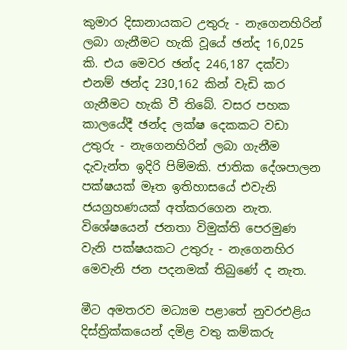කුමාර දිසානායකට උතුරු - නැගෙනහිරින් ලබා ගැනීමට හැකි වූයේ ඡන්ද 16,025 කි. එය මෙවර ඡන්ද 246,187 දක්වා එනම් ඡන්ද 230,162 කින් වැඩි කර ගැනීමට හැකි වී තිබේ. වසර පහක කාලයේදී ඡන්ද ලක්ෂ දෙකකට වඩා උතුරු - නැගෙනහිරින් ලබා ගැනීම දැවැන්ත ඉදිරි පිම්මකි. ජාතික දේශපාලන පක්ෂයක් මෑත ඉතිහාසයේ එවැනි ජයග්‍රහණයක් අත්කරගෙන නැත. විශේෂයෙන් ජනතා විමුක්ති පෙරමුණ වැනි පක්ෂයකට උතුරු - නැගෙනහිර මෙවැනි ජන පදනමක් තිබුණේ ද නැත.

මීට අමතරව මධ්‍යම පළාතේ නුවරඑළිය දිස්ත්‍රික්කයෙන් දමිළ වතු කම්කරු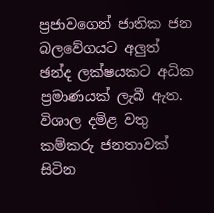ප්‍රජාවගෙන් ජාතික ජන බලවේගයට අලු‍ත් ඡන්ද ලක්ෂයකට අධික ප්‍රමාණයක් ලැබී ඇත. විශාල දමිළ වතු කම්කරු ජනතාවක් සිටින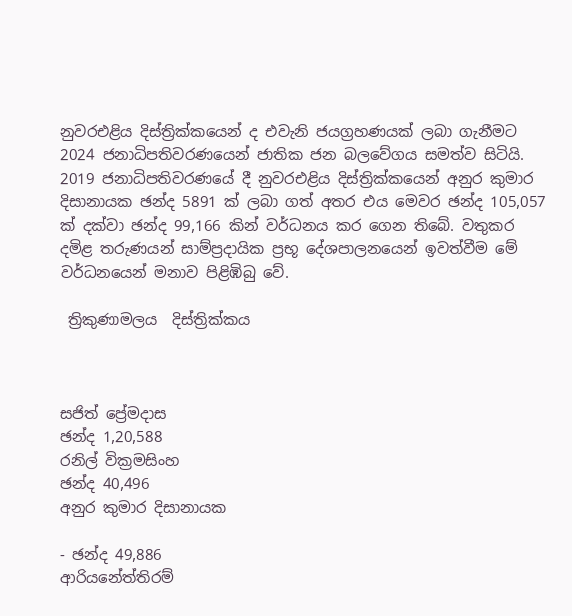නුවරඑළිය දිස්ත්‍රික්කයෙන් ද එවැනි ජයග්‍රහණයක් ලබා ගැනීමට 2024 ජනාධිපතිවරණයෙන් ජාතික ජන බලවේගය සමත්ව සිටියි. 2019 ජනාධිපතිවරණයේ දී නුවරඑළිය දිස්ත්‍රික්කයෙන් අනුර කුමාර දිසානායක ඡන්ද 5891 ක් ලබා ගත් අතර එය මෙවර ඡන්ද 105,057 ක් දක්වා ඡන්ද 99,166 කින් වර්ධනය කර ගෙන තිබේ. වතුකර දමිළ තරුණයන් සාම්ප්‍රදායික ප්‍රභූ දේශපාලනයෙන් ඉවත්වීම මේ වර්ධනයෙන් මනාව පිළිඹිබු වේ.

 ත්‍රිකුණාමලය  දිස්ත්‍රික්කය



සජිත් ප්‍රේමදාස
ඡන්ද 1,20,588
රනිල් වික්‍රමසිංහ
ඡන්ද 40,496
අනුර කුමාර දිසානායක

- ඡන්ද 49,886
ආරියනේත්තිරම්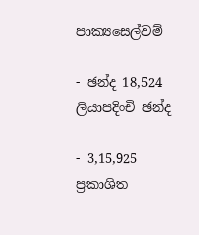පාක්‍යසෙල්වම්

- ඡන්ද 18,524
ලියාපදිංචි ඡන්ද

- 3,15,925
ප්‍රකාශිත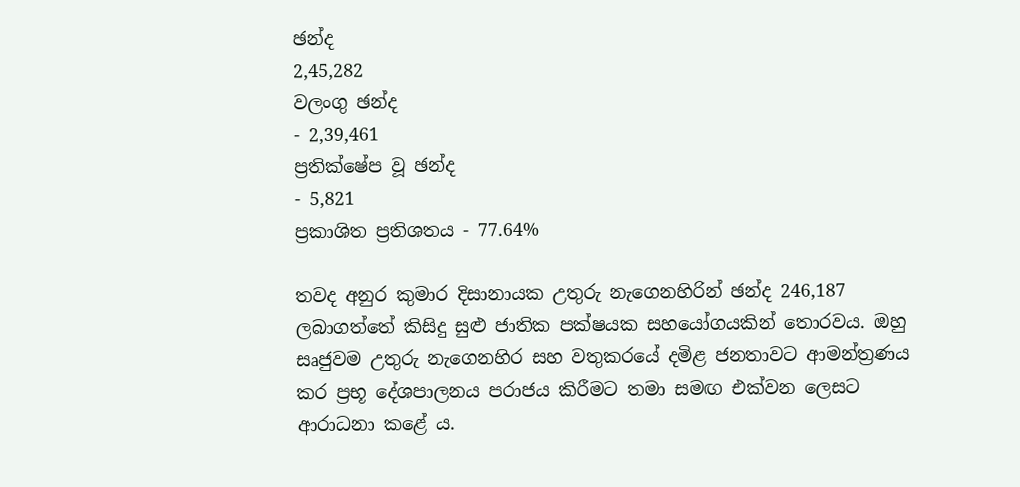ඡන්ද
2,45,282
වලංගු ඡන්ද
- 2,39,461
ප්‍රතික්ෂේප වූ ඡන්ද
- 5,821
ප්‍රකාශිත ප්‍රතිශතය - 77.64%

තවද අනුර කුමාර දිසානායක උතුරු නැගෙනහිරින් ඡන්ද 246,187 ලබාගත්තේ කිසිදු සුළු ජාතික පක්ෂයක සහයෝගයකින් තොරවය. ඔහු සෘජුවම උතුරු නැගෙනහිර සහ වතුකරයේ දමිළ ජනතාවට ආමන්ත්‍රණය කර ප්‍රභූ දේශපාලනය පරාජය කිරීමට තමා සමඟ එක්වන ලෙසට ආරාධනා කළේ ය.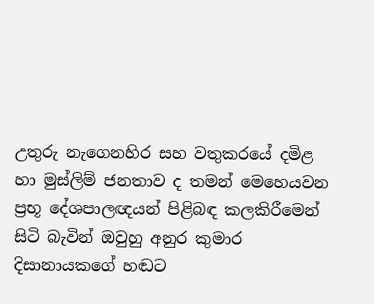උතුරු නැගෙනහිර සහ වතුකරයේ දමිළ හා මුස්ලිම් ජනතාව ද තමන් මෙහෙයවන ප්‍රභූ දේශපාලඥයන් පිළිබඳ කලකිරීමෙන් සිටි බැවින් ඔවුහු අනුර කුමාර දිසානායකගේ හඬට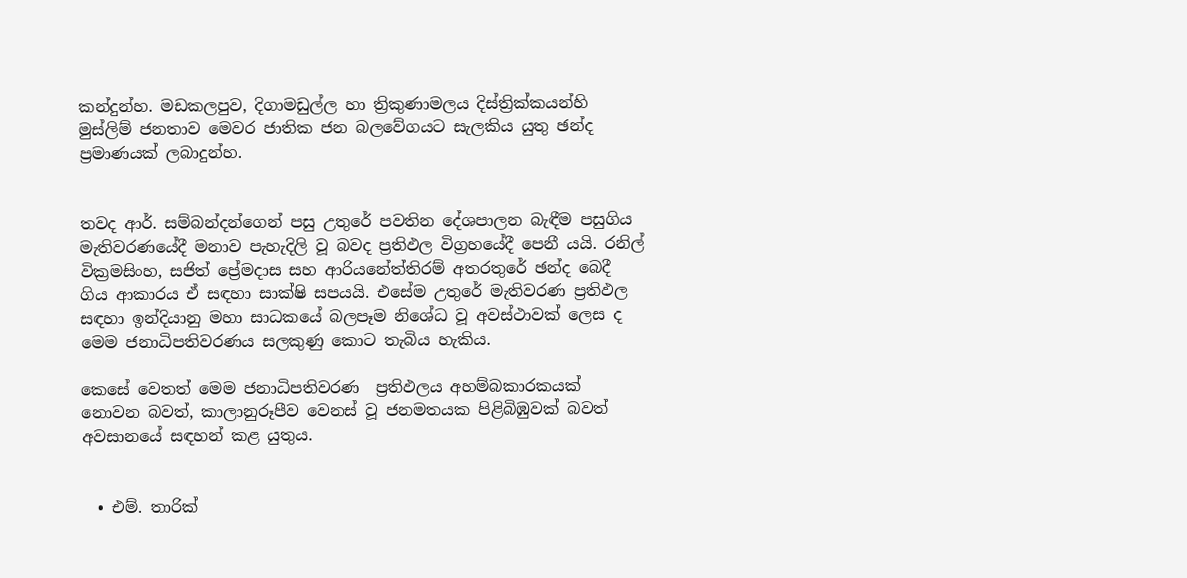කන්දුන්හ. මඩකලපුව, දිගාමඩුල්ල හා ත්‍රිකුණාමලය දිස්ත්‍රික්කයන්හි මුස්ලිම් ජනතාව මෙවර ජාතික ජන බලවේගයට සැලකිය යුතු ඡන්ද ප්‍රමාණයක් ලබාදුන්හ.


තවද ආර්. සම්බන්දන්ගෙන් පසු උතුරේ පවතින දේශපාලන බැඳීම පසුගිය මැතිවරණයේදී මනාව පැහැදිලි වූ බවද ප්‍රතිඵල විග්‍රහයේදී පෙනී යයි. රනිල් වික්‍රමසිංහ, සජිත් ප්‍රේමදාස සහ ආරියනේත්තිරම් අතරතුරේ ඡන්ද බෙදී ගිය ආකාරය ඒ සඳහා සාක්ෂි සපයයි. එසේම උතුරේ මැතිවරණ ප්‍රතිඵල සඳහා ඉන්දියානු මහා සාධකයේ බලපෑම නිශේධ වූ අවස්ථාවක් ලෙස ද මෙම ජනාධිපතිවරණය සලකුණු කොට තැබිය හැකිය.

කෙසේ වෙතත් මෙම ජනාධිපතිවරණ  ප්‍රතිඵලය අහම්බකාරකයක් නොවන බවත්, කාලානුරූපීව වෙනස් වූ ජනමතයක පිළිබිඹුවක් බවත් අවසානයේ සඳහන් කළ යුතුය.


  • එම්. තාරික්